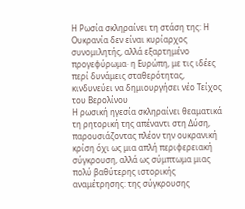Η Ρωσία σκληραίνει τη στάση της: Η Ουκρανία δεν είναι κυρίαρχος συνομιλητής, αλλά εξαρτημένο προγεφύρωμα· η Ευρώπη, με τις ιδέες περί δυνάμεις σταθερότητας, κινδυνεύει να δημιουργήσει νέο Τείχος του Βερολίνου
Η ρωσική ηγεσία σκληραίνει θεαματικά τη ρητορική της απέναντι στη Δύση, παρουσιάζοντας πλέον την ουκρανική κρίση όχι ως μια απλή περιφερειακή σύγκρουση, αλλά ως σύμπτωμα μιας πολύ βαθύτερης ιστορικής αναμέτρησης: της σύγκρουσης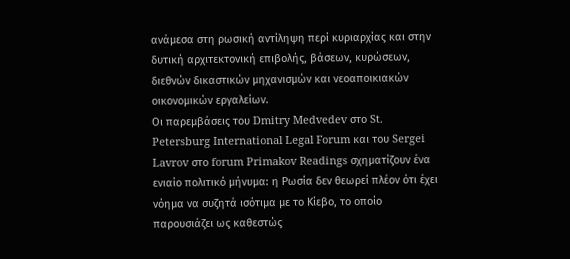ανάμεσα στη ρωσική αντίληψη περί κυριαρχίας και στην δυτική αρχιτεκτονική επιβολής, βάσεων, κυρώσεων, διεθνών δικαστικών μηχανισμών και νεοαποικιακών οικονομικών εργαλείων.
Οι παρεμβάσεις του Dmitry Medvedev στο St. Petersburg International Legal Forum και του Sergei Lavrov στο forum Primakov Readings σχηματίζουν ένα ενιαίο πολιτικό μήνυμα: η Ρωσία δεν θεωρεί πλέον ότι έχει νόημα να συζητά ισότιμα με το Κίεβο, το οποίο παρουσιάζει ως καθεστώς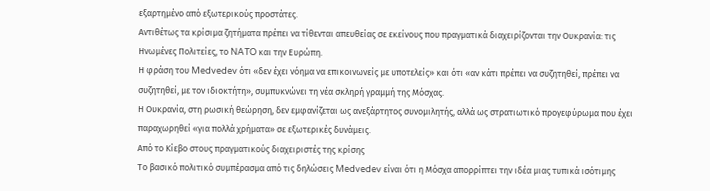εξαρτημένο από εξωτερικούς προστάτες.
Αντιθέτως τα κρίσιμα ζητήματα πρέπει να τίθενται απευθείας σε εκείνους που πραγματικά διαχειρίζονται την Ουκρανία: τις Ηνωμένες Πολιτείες, το NATO και την Ευρώπη.
Η φράση του Medvedev ότι «δεν έχει νόημα να επικοινωνείς με υποτελείς» και ότι «αν κάτι πρέπει να συζητηθεί, πρέπει να συζητηθεί, με τον ιδιοκτήτη», συμπυκνώνει τη νέα σκληρή γραμμή της Μόσχας.
Η Ουκρανία, στη ρωσική θεώρηση, δεν εμφανίζεται ως ανεξάρτητος συνομιλητής, αλλά ως στρατιωτικό προγεφύρωμα που έχει παραχωρηθεί «για πολλά χρήματα» σε εξωτερικές δυνάμεις.
Από το Κίεβο στους πραγματικούς διαχειριστές της κρίσης
Το βασικό πολιτικό συμπέρασμα από τις δηλώσεις Medvedev είναι ότι η Μόσχα απορρίπτει την ιδέα μιας τυπικά ισότιμης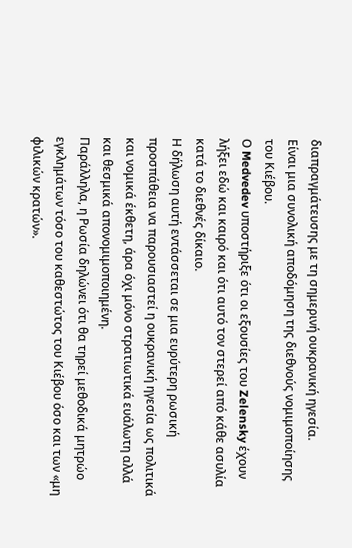διαπραγμάτευσης με τη σημερινή ουκρανική ηγεσία.
Είναι μια συνολική αποδόμηση της διεθνούς νομιμοποίησης του Κιέβου.
Ο Medvedev υποστήριξε ότι οι εξουσίες του Zelensky έχουν λήξει εδώ και καιρό και ότι αυτό τον στερεί από κάθε ασυλία κατά το διεθνές δίκαιο.
Η δήλωση αυτή εντάσσεται σε μια ευρύτερη ρωσική προσπάθεια να παρουσιαστεί η ουκρανική ηγεσία ως πολιτικά και νομικά έκθετη, άρα όχι μόνο στρατιωτικά ευάλωτη αλλά και θεσμικά απονομιμοποιημένη.
Παράλληλα, η Ρωσία δηλώνει ότι θα τηρεί μεθοδικά μητρώο εγκλημάτων τόσο του καθεστώτος του Κιέβου όσο και των «μη φιλικών κρατών».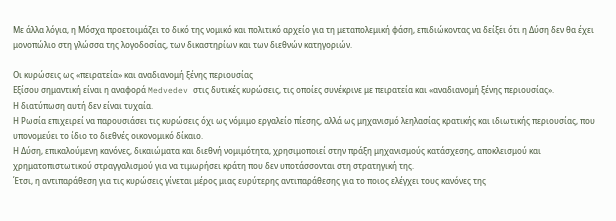Με άλλα λόγια, η Μόσχα προετοιμάζει το δικό της νομικό και πολιτικό αρχείο για τη μεταπολεμική φάση, επιδιώκοντας να δείξει ότι η Δύση δεν θα έχει μονοπώλιο στη γλώσσα της λογοδοσίας, των δικαστηρίων και των διεθνών κατηγοριών.

Οι κυρώσεις ως «πειρατεία» και αναδιανομή ξένης περιουσίας
Εξίσου σημαντική είναι η αναφορά Medvedev στις δυτικές κυρώσεις, τις οποίες συνέκρινε με πειρατεία και «αναδιανομή ξένης περιουσίας».
Η διατύπωση αυτή δεν είναι τυχαία.
Η Ρωσία επιχειρεί να παρουσιάσει τις κυρώσεις όχι ως νόμιμο εργαλείο πίεσης, αλλά ως μηχανισμό λεηλασίας κρατικής και ιδιωτικής περιουσίας, που υπονομεύει το ίδιο το διεθνές οικονομικό δίκαιο.
Η Δύση, επικαλούμενη κανόνες, δικαιώματα και διεθνή νομιμότητα, χρησιμοποιεί στην πράξη μηχανισμούς κατάσχεσης, αποκλεισμού και χρηματοπιστωτικού στραγγαλισμού για να τιμωρήσει κράτη που δεν υποτάσσονται στη στρατηγική της.
Έτσι, η αντιπαράθεση για τις κυρώσεις γίνεται μέρος μιας ευρύτερης αντιπαράθεσης για το ποιος ελέγχει τους κανόνες της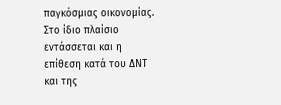παγκόσμιας οικονομίας.
Στο ίδιο πλαίσιο εντάσσεται και η επίθεση κατά του ΔΝΤ και της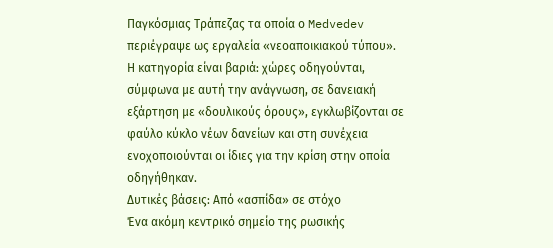Παγκόσμιας Τράπεζας τα οποία ο Medvedev περιέγραψε ως εργαλεία «νεοαποικιακού τύπου».
Η κατηγορία είναι βαριά: χώρες οδηγούνται, σύμφωνα με αυτή την ανάγνωση, σε δανειακή εξάρτηση με «δουλικούς όρους», εγκλωβίζονται σε φαύλο κύκλο νέων δανείων και στη συνέχεια ενοχοποιούνται οι ίδιες για την κρίση στην οποία οδηγήθηκαν.
Δυτικές βάσεις: Από «ασπίδα» σε στόχο
Ένα ακόμη κεντρικό σημείο της ρωσικής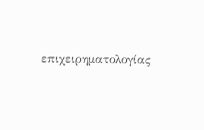επιχειρηματολογίας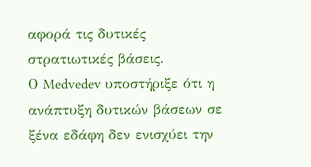αφορά τις δυτικές στρατιωτικές βάσεις.
Ο Medvedev υποστήριξε ότι η ανάπτυξη δυτικών βάσεων σε ξένα εδάφη δεν ενισχύει την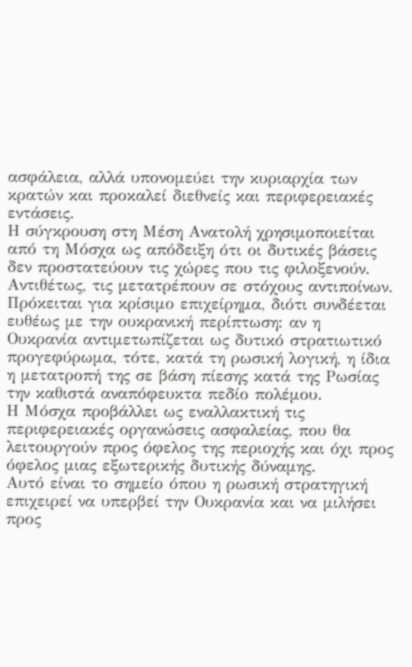ασφάλεια, αλλά υπονομεύει την κυριαρχία των κρατών και προκαλεί διεθνείς και περιφερειακές εντάσεις.
Η σύγκρουση στη Μέση Ανατολή χρησιμοποιείται από τη Μόσχα ως απόδειξη ότι οι δυτικές βάσεις δεν προστατεύουν τις χώρες που τις φιλοξενούν.
Αντιθέτως, τις μετατρέπουν σε στόχους αντιποίνων.
Πρόκειται για κρίσιμο επιχείρημα, διότι συνδέεται ευθέως με την ουκρανική περίπτωση: αν η Ουκρανία αντιμετωπίζεται ως δυτικό στρατιωτικό προγεφύρωμα, τότε, κατά τη ρωσική λογική, η ίδια η μετατροπή της σε βάση πίεσης κατά της Ρωσίας την καθιστά αναπόφευκτα πεδίο πολέμου.
Η Μόσχα προβάλλει ως εναλλακτική τις περιφερειακές οργανώσεις ασφαλείας, που θα λειτουργούν προς όφελος της περιοχής και όχι προς όφελος μιας εξωτερικής δυτικής δύναμης.
Αυτό είναι το σημείο όπου η ρωσική στρατηγική επιχειρεί να υπερβεί την Ουκρανία και να μιλήσει προς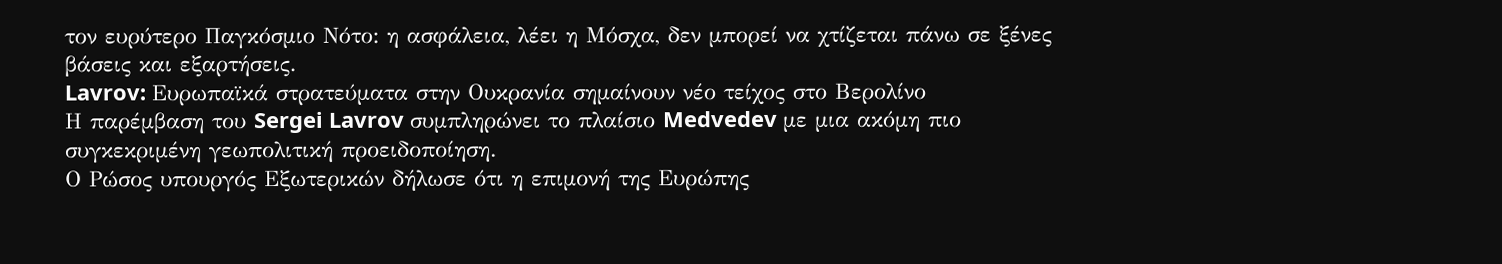τον ευρύτερο Παγκόσμιο Νότο: η ασφάλεια, λέει η Μόσχα, δεν μπορεί να χτίζεται πάνω σε ξένες βάσεις και εξαρτήσεις.
Lavrov: Ευρωπαϊκά στρατεύματα στην Ουκρανία σημαίνουν νέο τείχος στο Βερολίνο
Η παρέμβαση του Sergei Lavrov συμπληρώνει το πλαίσιο Medvedev με μια ακόμη πιο συγκεκριμένη γεωπολιτική προειδοποίηση.
Ο Ρώσος υπουργός Εξωτερικών δήλωσε ότι η επιμονή της Ευρώπης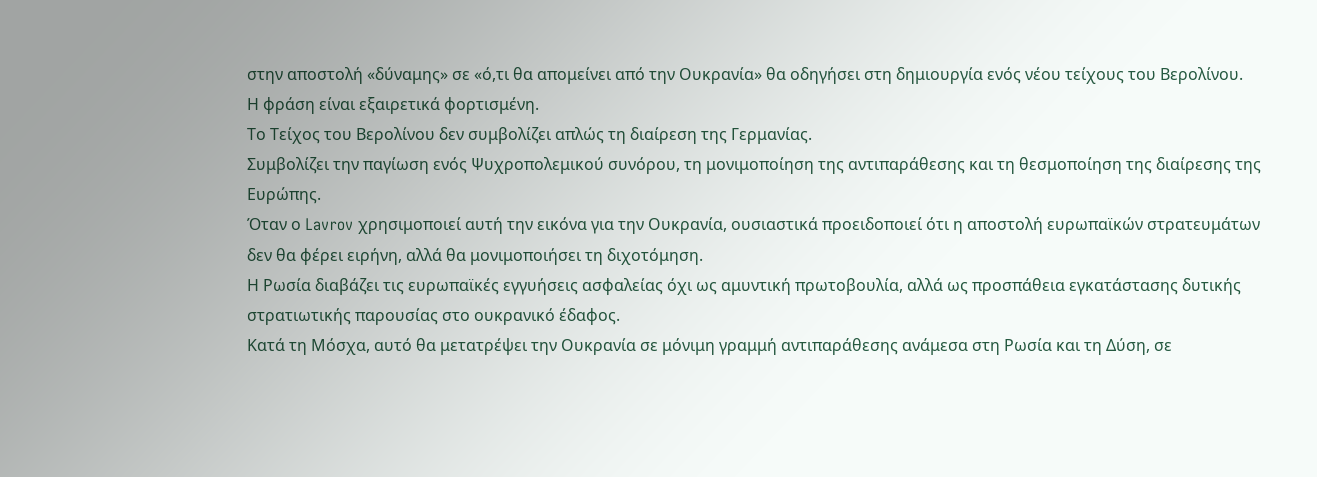στην αποστολή «δύναμης» σε «ό,τι θα απομείνει από την Ουκρανία» θα οδηγήσει στη δημιουργία ενός νέου τείχους του Βερολίνου.
Η φράση είναι εξαιρετικά φορτισμένη.
Το Τείχος του Βερολίνου δεν συμβολίζει απλώς τη διαίρεση της Γερμανίας.
Συμβολίζει την παγίωση ενός Ψυχροπολεμικού συνόρου, τη μονιμοποίηση της αντιπαράθεσης και τη θεσμοποίηση της διαίρεσης της Ευρώπης.
Όταν ο Lavrov χρησιμοποιεί αυτή την εικόνα για την Ουκρανία, ουσιαστικά προειδοποιεί ότι η αποστολή ευρωπαϊκών στρατευμάτων δεν θα φέρει ειρήνη, αλλά θα μονιμοποιήσει τη διχοτόμηση.
Η Ρωσία διαβάζει τις ευρωπαϊκές εγγυήσεις ασφαλείας όχι ως αμυντική πρωτοβουλία, αλλά ως προσπάθεια εγκατάστασης δυτικής στρατιωτικής παρουσίας στο ουκρανικό έδαφος.
Κατά τη Μόσχα, αυτό θα μετατρέψει την Ουκρανία σε μόνιμη γραμμή αντιπαράθεσης ανάμεσα στη Ρωσία και τη Δύση, σε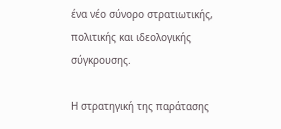ένα νέο σύνορο στρατιωτικής, πολιτικής και ιδεολογικής σύγκρουσης.

Η στρατηγική της παράτασης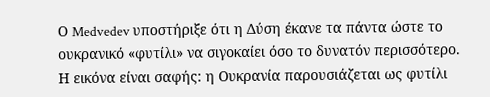Ο Medvedev υποστήριξε ότι η Δύση έκανε τα πάντα ώστε το ουκρανικό «φυτίλι» να σιγοκαίει όσο το δυνατόν περισσότερο.
Η εικόνα είναι σαφής: η Ουκρανία παρουσιάζεται ως φυτίλι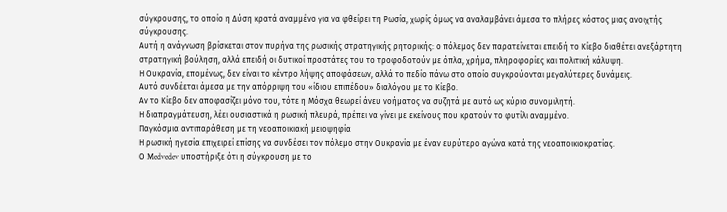σύγκρουσης, το οποίο η Δύση κρατά αναμμένο για να φθείρει τη Ρωσία, χωρίς όμως να αναλαμβάνει άμεσα το πλήρες κόστος μιας ανοιχτής σύγκρουσης.
Αυτή η ανάγνωση βρίσκεται στον πυρήνα της ρωσικής στρατηγικής ρητορικής: ο πόλεμος δεν παρατείνεται επειδή το Κίεβο διαθέτει ανεξάρτητη στρατηγική βούληση, αλλά επειδή οι δυτικοί προστάτες του το τροφοδοτούν με όπλα, χρήμα, πληροφορίες και πολιτική κάλυψη.
Η Ουκρανία, επομένως, δεν είναι το κέντρο λήψης αποφάσεων, αλλά το πεδίο πάνω στο οποίο συγκρούονται μεγαλύτερες δυνάμεις.
Αυτό συνδέεται άμεσα με την απόρριψη του «ίδιου επιπέδου» διαλόγου με το Κίεβο.
Αν το Κίεβο δεν αποφασίζει μόνο του, τότε η Μόσχα θεωρεί άνευ νοήματος να συζητά με αυτό ως κύριο συνομιλητή.
Η διαπραγμάτευση, λέει ουσιαστικά η ρωσική πλευρά, πρέπει να γίνει με εκείνους που κρατούν το φυτίλι αναμμένο.
Παγκόσμια αντιπαράθεση με τη νεοαποικιακή μειοψηφία
Η ρωσική ηγεσία επιχειρεί επίσης να συνδέσει τον πόλεμο στην Ουκρανία με έναν ευρύτερο αγώνα κατά της νεοαποικιοκρατίας.
Ο Medvedev υποστήριξε ότι η σύγκρουση με το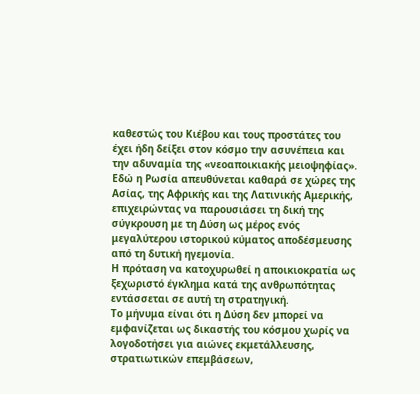καθεστώς του Κιέβου και τους προστάτες του έχει ήδη δείξει στον κόσμο την ασυνέπεια και την αδυναμία της «νεοαποικιακής μειοψηφίας».
Εδώ η Ρωσία απευθύνεται καθαρά σε χώρες της Ασίας, της Αφρικής και της Λατινικής Αμερικής, επιχειρώντας να παρουσιάσει τη δική της σύγκρουση με τη Δύση ως μέρος ενός μεγαλύτερου ιστορικού κύματος αποδέσμευσης από τη δυτική ηγεμονία.
Η πρόταση να κατοχυρωθεί η αποικιοκρατία ως ξεχωριστό έγκλημα κατά της ανθρωπότητας εντάσσεται σε αυτή τη στρατηγική.
Το μήνυμα είναι ότι η Δύση δεν μπορεί να εμφανίζεται ως δικαστής του κόσμου χωρίς να λογοδοτήσει για αιώνες εκμετάλλευσης, στρατιωτικών επεμβάσεων,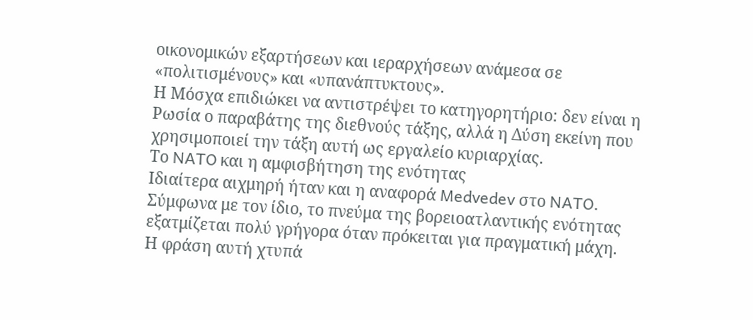οικονομικών εξαρτήσεων και ιεραρχήσεων ανάμεσα σε «πολιτισμένους» και «υπανάπτυκτους».
Η Μόσχα επιδιώκει να αντιστρέψει το κατηγορητήριο: δεν είναι η Ρωσία ο παραβάτης της διεθνούς τάξης, αλλά η Δύση εκείνη που χρησιμοποιεί την τάξη αυτή ως εργαλείο κυριαρχίας.
Το NATO και η αμφισβήτηση της ενότητας
Ιδιαίτερα αιχμηρή ήταν και η αναφορά Medvedev στο NATO.
Σύμφωνα με τον ίδιο, το πνεύμα της βορειοατλαντικής ενότητας εξατμίζεται πολύ γρήγορα όταν πρόκειται για πραγματική μάχη.
Η φράση αυτή χτυπά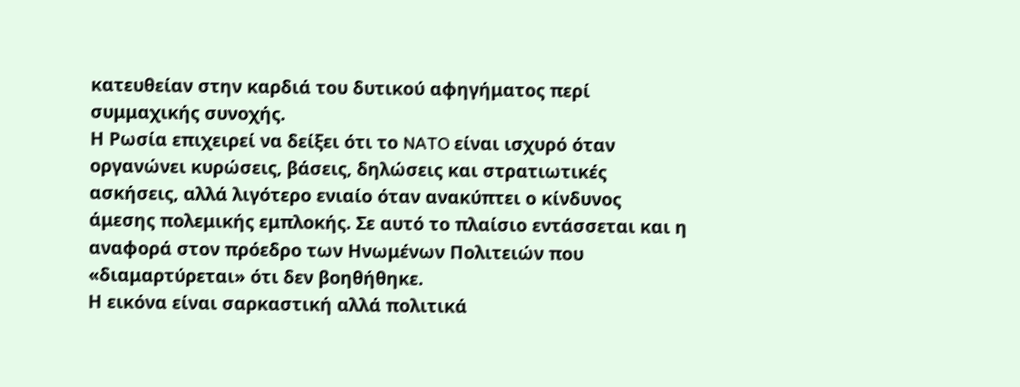κατευθείαν στην καρδιά του δυτικού αφηγήματος περί συμμαχικής συνοχής.
Η Ρωσία επιχειρεί να δείξει ότι το NATO είναι ισχυρό όταν οργανώνει κυρώσεις, βάσεις, δηλώσεις και στρατιωτικές ασκήσεις, αλλά λιγότερο ενιαίο όταν ανακύπτει ο κίνδυνος άμεσης πολεμικής εμπλοκής. Σε αυτό το πλαίσιο εντάσσεται και η αναφορά στον πρόεδρο των Ηνωμένων Πολιτειών που «διαμαρτύρεται» ότι δεν βοηθήθηκε.
Η εικόνα είναι σαρκαστική αλλά πολιτικά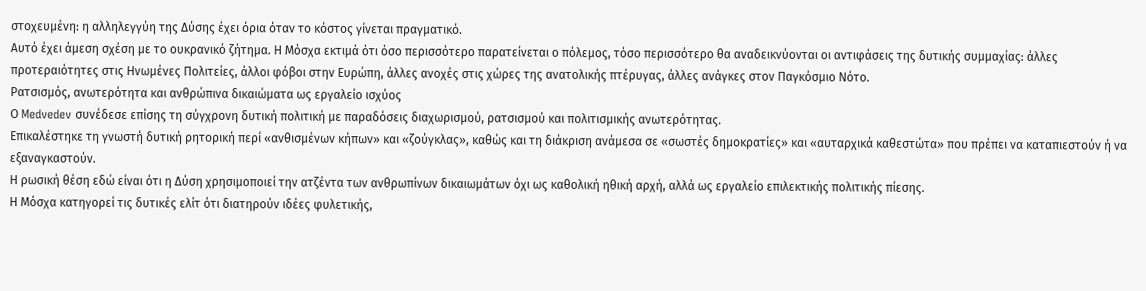στοχευμένη: η αλληλεγγύη της Δύσης έχει όρια όταν το κόστος γίνεται πραγματικό.
Αυτό έχει άμεση σχέση με το ουκρανικό ζήτημα. Η Μόσχα εκτιμά ότι όσο περισσότερο παρατείνεται ο πόλεμος, τόσο περισσότερο θα αναδεικνύονται οι αντιφάσεις της δυτικής συμμαχίας: άλλες προτεραιότητες στις Ηνωμένες Πολιτείες, άλλοι φόβοι στην Ευρώπη, άλλες ανοχές στις χώρες της ανατολικής πτέρυγας, άλλες ανάγκες στον Παγκόσμιο Νότο.
Ρατσισμός, ανωτερότητα και ανθρώπινα δικαιώματα ως εργαλείο ισχύος
Ο Medvedev συνέδεσε επίσης τη σύγχρονη δυτική πολιτική με παραδόσεις διαχωρισμού, ρατσισμού και πολιτισμικής ανωτερότητας.
Επικαλέστηκε τη γνωστή δυτική ρητορική περί «ανθισμένων κήπων» και «ζούγκλας», καθώς και τη διάκριση ανάμεσα σε «σωστές δημοκρατίες» και «αυταρχικά καθεστώτα» που πρέπει να καταπιεστούν ή να εξαναγκαστούν.
Η ρωσική θέση εδώ είναι ότι η Δύση χρησιμοποιεί την ατζέντα των ανθρωπίνων δικαιωμάτων όχι ως καθολική ηθική αρχή, αλλά ως εργαλείο επιλεκτικής πολιτικής πίεσης.
Η Μόσχα κατηγορεί τις δυτικές ελίτ ότι διατηρούν ιδέες φυλετικής,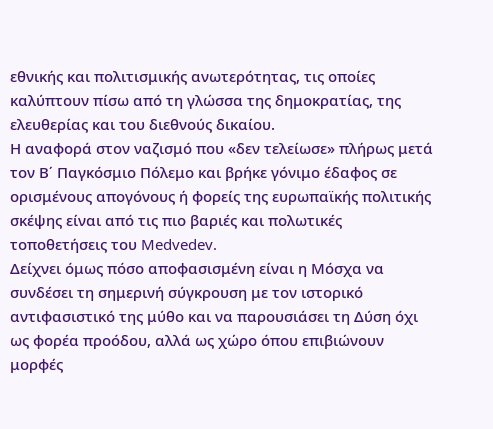εθνικής και πολιτισμικής ανωτερότητας, τις οποίες καλύπτουν πίσω από τη γλώσσα της δημοκρατίας, της ελευθερίας και του διεθνούς δικαίου.
Η αναφορά στον ναζισμό που «δεν τελείωσε» πλήρως μετά τον Β΄ Παγκόσμιο Πόλεμο και βρήκε γόνιμο έδαφος σε ορισμένους απογόνους ή φορείς της ευρωπαϊκής πολιτικής σκέψης είναι από τις πιο βαριές και πολωτικές τοποθετήσεις του Medvedev.
Δείχνει όμως πόσο αποφασισμένη είναι η Μόσχα να συνδέσει τη σημερινή σύγκρουση με τον ιστορικό αντιφασιστικό της μύθο και να παρουσιάσει τη Δύση όχι ως φορέα προόδου, αλλά ως χώρο όπου επιβιώνουν μορφές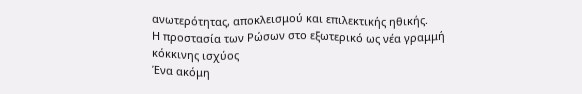ανωτερότητας, αποκλεισμού και επιλεκτικής ηθικής.
Η προστασία των Ρώσων στο εξωτερικό ως νέα γραμμή κόκκινης ισχύος
Ένα ακόμη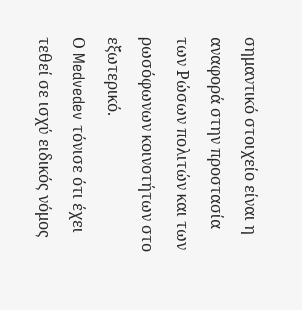σημαντικό στοιχείο είναι η αναφορά στην προστασία των Ρώσων πολιτών και των ρωσόφωνων κοινοτήτων στο εξωτερικό.
Ο Medvedev τόνισε ότι έχει τεθεί σε ισχύ ειδικός νόμος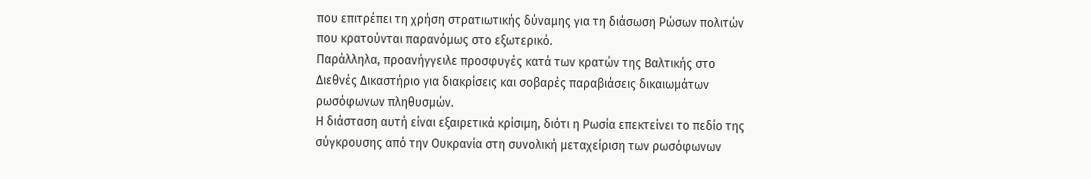που επιτρέπει τη χρήση στρατιωτικής δύναμης για τη διάσωση Ρώσων πολιτών που κρατούνται παρανόμως στο εξωτερικό.
Παράλληλα, προανήγγειλε προσφυγές κατά των κρατών της Βαλτικής στο Διεθνές Δικαστήριο για διακρίσεις και σοβαρές παραβιάσεις δικαιωμάτων ρωσόφωνων πληθυσμών.
Η διάσταση αυτή είναι εξαιρετικά κρίσιμη, διότι η Ρωσία επεκτείνει το πεδίο της σύγκρουσης από την Ουκρανία στη συνολική μεταχείριση των ρωσόφωνων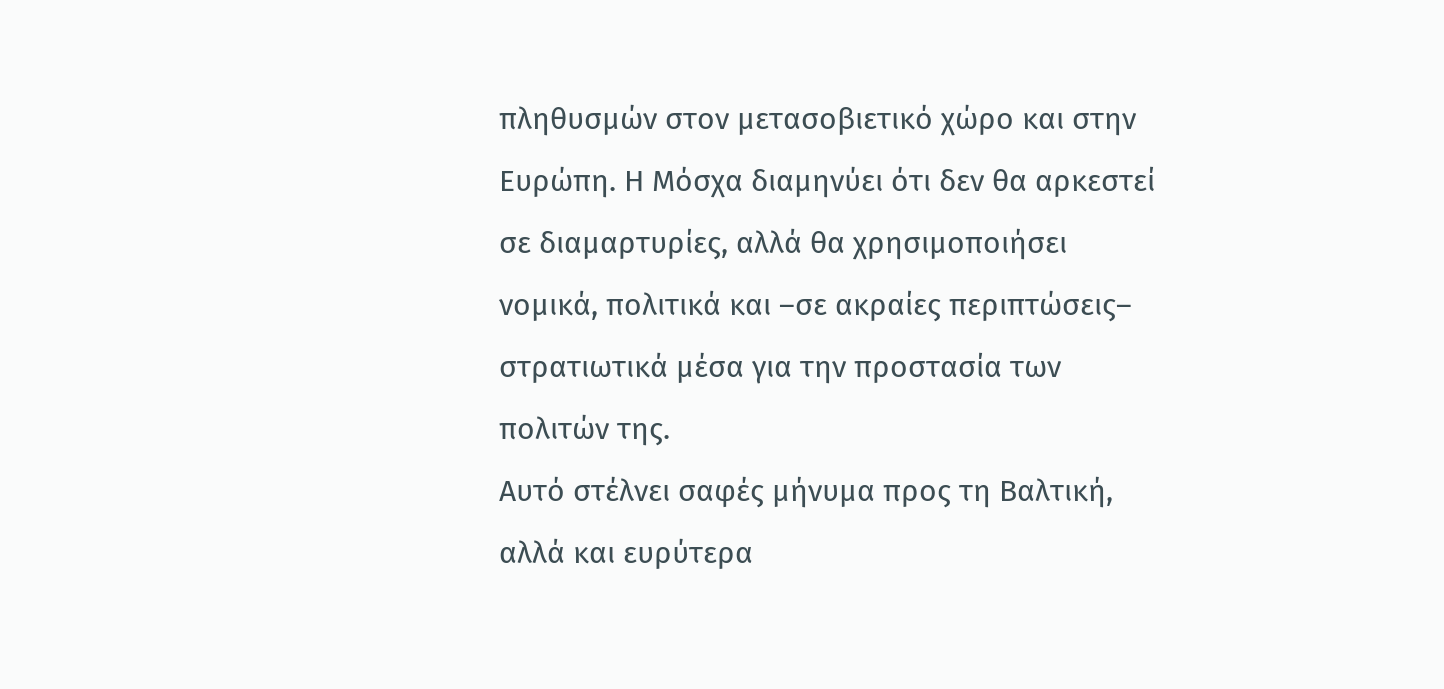πληθυσμών στον μετασοβιετικό χώρο και στην Ευρώπη. Η Μόσχα διαμηνύει ότι δεν θα αρκεστεί σε διαμαρτυρίες, αλλά θα χρησιμοποιήσει νομικά, πολιτικά και –σε ακραίες περιπτώσεις– στρατιωτικά μέσα για την προστασία των πολιτών της.
Αυτό στέλνει σαφές μήνυμα προς τη Βαλτική, αλλά και ευρύτερα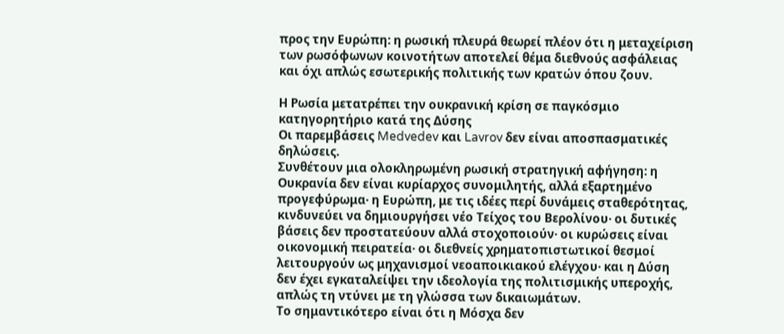προς την Ευρώπη: η ρωσική πλευρά θεωρεί πλέον ότι η μεταχείριση των ρωσόφωνων κοινοτήτων αποτελεί θέμα διεθνούς ασφάλειας και όχι απλώς εσωτερικής πολιτικής των κρατών όπου ζουν.

Η Ρωσία μετατρέπει την ουκρανική κρίση σε παγκόσμιο κατηγορητήριο κατά της Δύσης
Οι παρεμβάσεις Medvedev και Lavrov δεν είναι αποσπασματικές δηλώσεις.
Συνθέτουν μια ολοκληρωμένη ρωσική στρατηγική αφήγηση: η Ουκρανία δεν είναι κυρίαρχος συνομιλητής, αλλά εξαρτημένο προγεφύρωμα· η Ευρώπη, με τις ιδέες περί δυνάμεις σταθερότητας, κινδυνεύει να δημιουργήσει νέο Τείχος του Βερολίνου· οι δυτικές βάσεις δεν προστατεύουν αλλά στοχοποιούν· οι κυρώσεις είναι οικονομική πειρατεία· οι διεθνείς χρηματοπιστωτικοί θεσμοί λειτουργούν ως μηχανισμοί νεοαποικιακού ελέγχου· και η Δύση δεν έχει εγκαταλείψει την ιδεολογία της πολιτισμικής υπεροχής, απλώς τη ντύνει με τη γλώσσα των δικαιωμάτων.
Το σημαντικότερο είναι ότι η Μόσχα δεν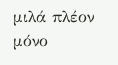μιλά πλέον μόνο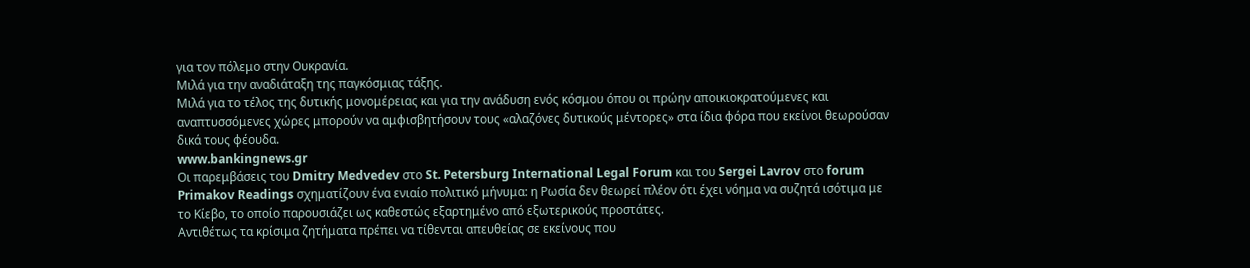για τον πόλεμο στην Ουκρανία.
Μιλά για την αναδιάταξη της παγκόσμιας τάξης.
Μιλά για το τέλος της δυτικής μονομέρειας και για την ανάδυση ενός κόσμου όπου οι πρώην αποικιοκρατούμενες και αναπτυσσόμενες χώρες μπορούν να αμφισβητήσουν τους «αλαζόνες δυτικούς μέντορες» στα ίδια φόρα που εκείνοι θεωρούσαν δικά τους φέουδα.
www.bankingnews.gr
Οι παρεμβάσεις του Dmitry Medvedev στο St. Petersburg International Legal Forum και του Sergei Lavrov στο forum Primakov Readings σχηματίζουν ένα ενιαίο πολιτικό μήνυμα: η Ρωσία δεν θεωρεί πλέον ότι έχει νόημα να συζητά ισότιμα με το Κίεβο, το οποίο παρουσιάζει ως καθεστώς εξαρτημένο από εξωτερικούς προστάτες.
Αντιθέτως τα κρίσιμα ζητήματα πρέπει να τίθενται απευθείας σε εκείνους που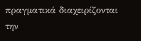πραγματικά διαχειρίζονται την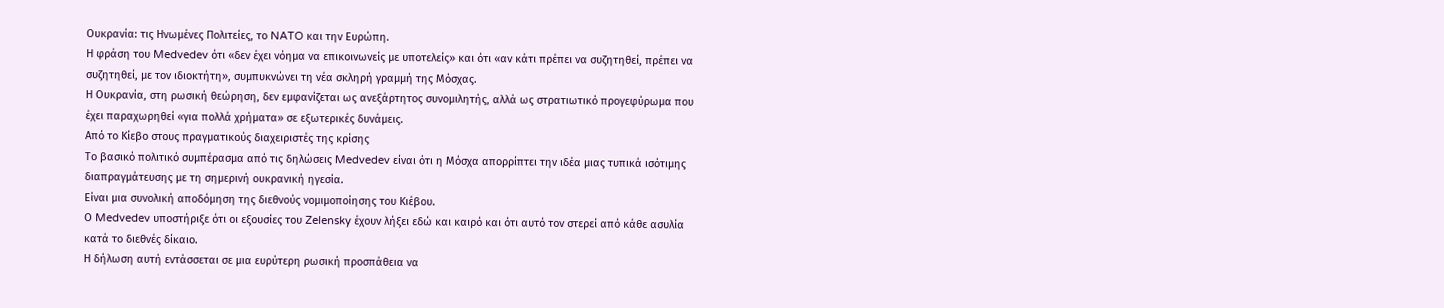Ουκρανία: τις Ηνωμένες Πολιτείες, το NATO και την Ευρώπη.
Η φράση του Medvedev ότι «δεν έχει νόημα να επικοινωνείς με υποτελείς» και ότι «αν κάτι πρέπει να συζητηθεί, πρέπει να συζητηθεί, με τον ιδιοκτήτη», συμπυκνώνει τη νέα σκληρή γραμμή της Μόσχας.
Η Ουκρανία, στη ρωσική θεώρηση, δεν εμφανίζεται ως ανεξάρτητος συνομιλητής, αλλά ως στρατιωτικό προγεφύρωμα που έχει παραχωρηθεί «για πολλά χρήματα» σε εξωτερικές δυνάμεις.
Από το Κίεβο στους πραγματικούς διαχειριστές της κρίσης
Το βασικό πολιτικό συμπέρασμα από τις δηλώσεις Medvedev είναι ότι η Μόσχα απορρίπτει την ιδέα μιας τυπικά ισότιμης διαπραγμάτευσης με τη σημερινή ουκρανική ηγεσία.
Είναι μια συνολική αποδόμηση της διεθνούς νομιμοποίησης του Κιέβου.
Ο Medvedev υποστήριξε ότι οι εξουσίες του Zelensky έχουν λήξει εδώ και καιρό και ότι αυτό τον στερεί από κάθε ασυλία κατά το διεθνές δίκαιο.
Η δήλωση αυτή εντάσσεται σε μια ευρύτερη ρωσική προσπάθεια να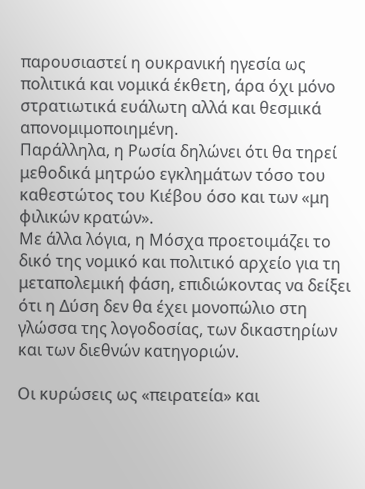παρουσιαστεί η ουκρανική ηγεσία ως πολιτικά και νομικά έκθετη, άρα όχι μόνο στρατιωτικά ευάλωτη αλλά και θεσμικά απονομιμοποιημένη.
Παράλληλα, η Ρωσία δηλώνει ότι θα τηρεί μεθοδικά μητρώο εγκλημάτων τόσο του καθεστώτος του Κιέβου όσο και των «μη φιλικών κρατών».
Με άλλα λόγια, η Μόσχα προετοιμάζει το δικό της νομικό και πολιτικό αρχείο για τη μεταπολεμική φάση, επιδιώκοντας να δείξει ότι η Δύση δεν θα έχει μονοπώλιο στη γλώσσα της λογοδοσίας, των δικαστηρίων και των διεθνών κατηγοριών.

Οι κυρώσεις ως «πειρατεία» και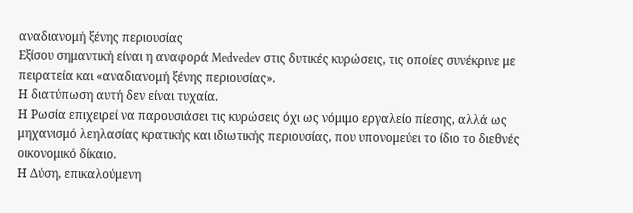αναδιανομή ξένης περιουσίας
Εξίσου σημαντική είναι η αναφορά Medvedev στις δυτικές κυρώσεις, τις οποίες συνέκρινε με πειρατεία και «αναδιανομή ξένης περιουσίας».
Η διατύπωση αυτή δεν είναι τυχαία.
Η Ρωσία επιχειρεί να παρουσιάσει τις κυρώσεις όχι ως νόμιμο εργαλείο πίεσης, αλλά ως μηχανισμό λεηλασίας κρατικής και ιδιωτικής περιουσίας, που υπονομεύει το ίδιο το διεθνές οικονομικό δίκαιο.
Η Δύση, επικαλούμενη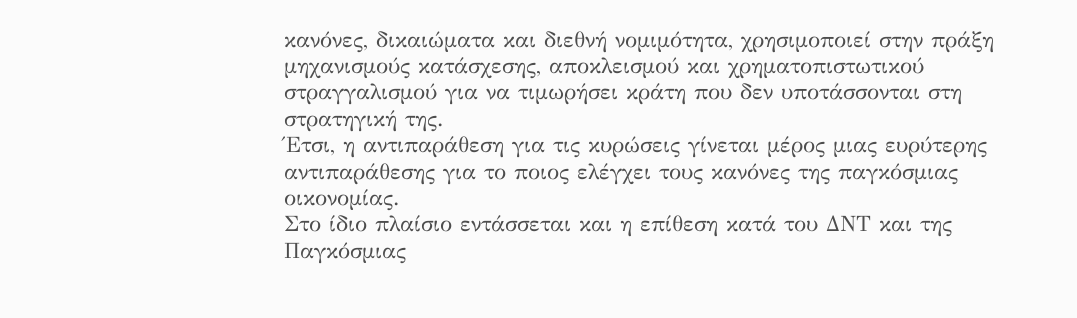κανόνες, δικαιώματα και διεθνή νομιμότητα, χρησιμοποιεί στην πράξη μηχανισμούς κατάσχεσης, αποκλεισμού και χρηματοπιστωτικού στραγγαλισμού για να τιμωρήσει κράτη που δεν υποτάσσονται στη στρατηγική της.
Έτσι, η αντιπαράθεση για τις κυρώσεις γίνεται μέρος μιας ευρύτερης αντιπαράθεσης για το ποιος ελέγχει τους κανόνες της παγκόσμιας οικονομίας.
Στο ίδιο πλαίσιο εντάσσεται και η επίθεση κατά του ΔΝΤ και της Παγκόσμιας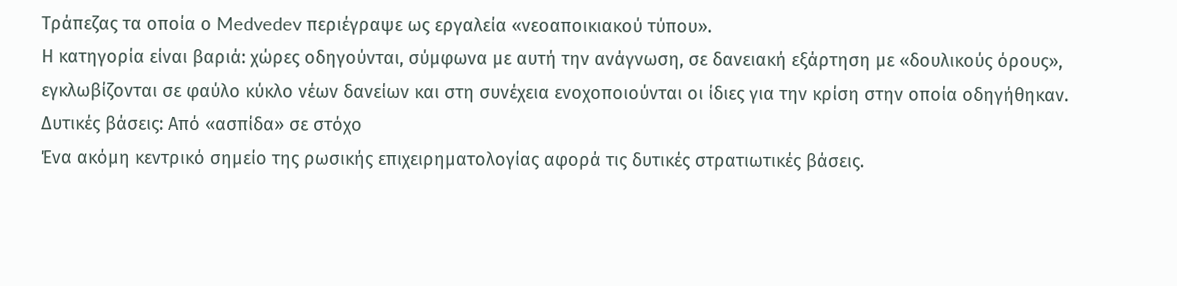Τράπεζας τα οποία ο Medvedev περιέγραψε ως εργαλεία «νεοαποικιακού τύπου».
Η κατηγορία είναι βαριά: χώρες οδηγούνται, σύμφωνα με αυτή την ανάγνωση, σε δανειακή εξάρτηση με «δουλικούς όρους», εγκλωβίζονται σε φαύλο κύκλο νέων δανείων και στη συνέχεια ενοχοποιούνται οι ίδιες για την κρίση στην οποία οδηγήθηκαν.
Δυτικές βάσεις: Από «ασπίδα» σε στόχο
Ένα ακόμη κεντρικό σημείο της ρωσικής επιχειρηματολογίας αφορά τις δυτικές στρατιωτικές βάσεις.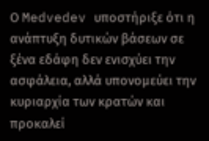Ο Medvedev υποστήριξε ότι η ανάπτυξη δυτικών βάσεων σε ξένα εδάφη δεν ενισχύει την ασφάλεια, αλλά υπονομεύει την κυριαρχία των κρατών και προκαλεί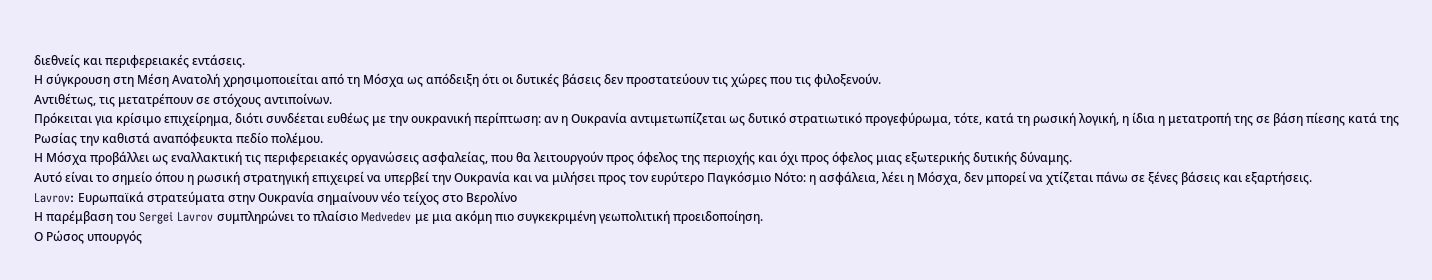διεθνείς και περιφερειακές εντάσεις.
Η σύγκρουση στη Μέση Ανατολή χρησιμοποιείται από τη Μόσχα ως απόδειξη ότι οι δυτικές βάσεις δεν προστατεύουν τις χώρες που τις φιλοξενούν.
Αντιθέτως, τις μετατρέπουν σε στόχους αντιποίνων.
Πρόκειται για κρίσιμο επιχείρημα, διότι συνδέεται ευθέως με την ουκρανική περίπτωση: αν η Ουκρανία αντιμετωπίζεται ως δυτικό στρατιωτικό προγεφύρωμα, τότε, κατά τη ρωσική λογική, η ίδια η μετατροπή της σε βάση πίεσης κατά της Ρωσίας την καθιστά αναπόφευκτα πεδίο πολέμου.
Η Μόσχα προβάλλει ως εναλλακτική τις περιφερειακές οργανώσεις ασφαλείας, που θα λειτουργούν προς όφελος της περιοχής και όχι προς όφελος μιας εξωτερικής δυτικής δύναμης.
Αυτό είναι το σημείο όπου η ρωσική στρατηγική επιχειρεί να υπερβεί την Ουκρανία και να μιλήσει προς τον ευρύτερο Παγκόσμιο Νότο: η ασφάλεια, λέει η Μόσχα, δεν μπορεί να χτίζεται πάνω σε ξένες βάσεις και εξαρτήσεις.
Lavrov: Ευρωπαϊκά στρατεύματα στην Ουκρανία σημαίνουν νέο τείχος στο Βερολίνο
Η παρέμβαση του Sergei Lavrov συμπληρώνει το πλαίσιο Medvedev με μια ακόμη πιο συγκεκριμένη γεωπολιτική προειδοποίηση.
Ο Ρώσος υπουργός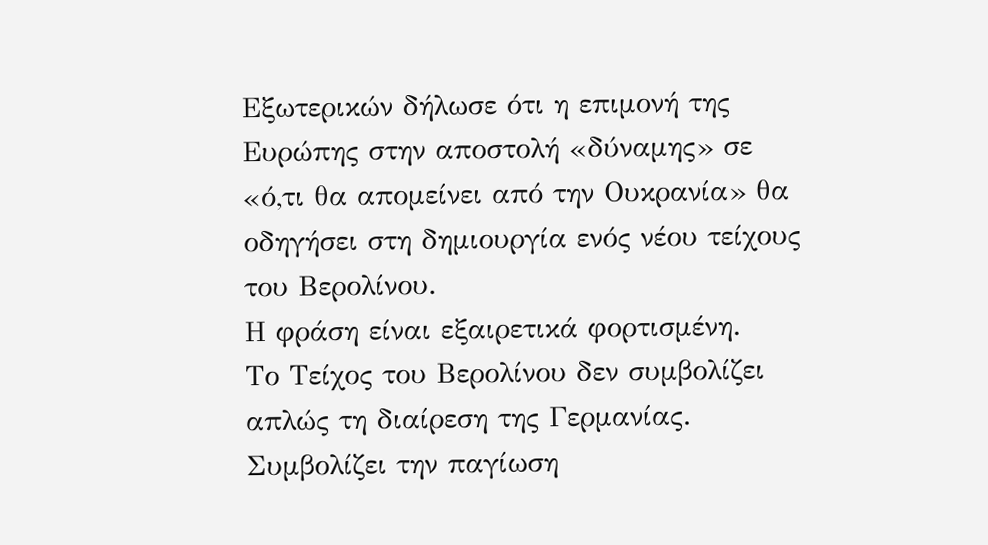Εξωτερικών δήλωσε ότι η επιμονή της Ευρώπης στην αποστολή «δύναμης» σε «ό,τι θα απομείνει από την Ουκρανία» θα οδηγήσει στη δημιουργία ενός νέου τείχους του Βερολίνου.
Η φράση είναι εξαιρετικά φορτισμένη.
Το Τείχος του Βερολίνου δεν συμβολίζει απλώς τη διαίρεση της Γερμανίας.
Συμβολίζει την παγίωση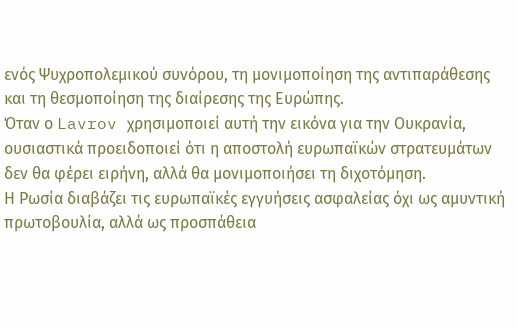ενός Ψυχροπολεμικού συνόρου, τη μονιμοποίηση της αντιπαράθεσης και τη θεσμοποίηση της διαίρεσης της Ευρώπης.
Όταν ο Lavrov χρησιμοποιεί αυτή την εικόνα για την Ουκρανία, ουσιαστικά προειδοποιεί ότι η αποστολή ευρωπαϊκών στρατευμάτων δεν θα φέρει ειρήνη, αλλά θα μονιμοποιήσει τη διχοτόμηση.
Η Ρωσία διαβάζει τις ευρωπαϊκές εγγυήσεις ασφαλείας όχι ως αμυντική πρωτοβουλία, αλλά ως προσπάθεια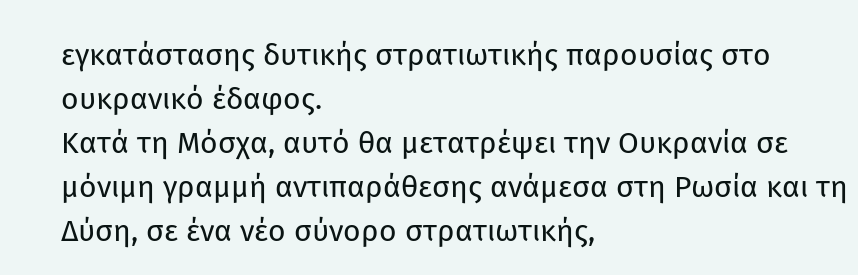εγκατάστασης δυτικής στρατιωτικής παρουσίας στο ουκρανικό έδαφος.
Κατά τη Μόσχα, αυτό θα μετατρέψει την Ουκρανία σε μόνιμη γραμμή αντιπαράθεσης ανάμεσα στη Ρωσία και τη Δύση, σε ένα νέο σύνορο στρατιωτικής,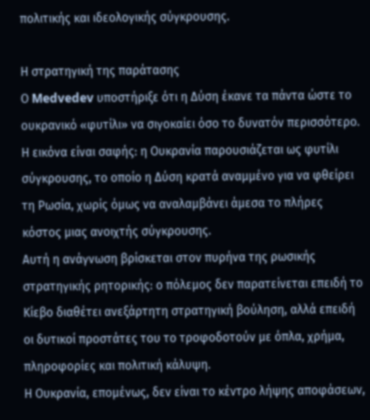πολιτικής και ιδεολογικής σύγκρουσης.

Η στρατηγική της παράτασης
Ο Medvedev υποστήριξε ότι η Δύση έκανε τα πάντα ώστε το ουκρανικό «φυτίλι» να σιγοκαίει όσο το δυνατόν περισσότερο.
Η εικόνα είναι σαφής: η Ουκρανία παρουσιάζεται ως φυτίλι σύγκρουσης, το οποίο η Δύση κρατά αναμμένο για να φθείρει τη Ρωσία, χωρίς όμως να αναλαμβάνει άμεσα το πλήρες κόστος μιας ανοιχτής σύγκρουσης.
Αυτή η ανάγνωση βρίσκεται στον πυρήνα της ρωσικής στρατηγικής ρητορικής: ο πόλεμος δεν παρατείνεται επειδή το Κίεβο διαθέτει ανεξάρτητη στρατηγική βούληση, αλλά επειδή οι δυτικοί προστάτες του το τροφοδοτούν με όπλα, χρήμα, πληροφορίες και πολιτική κάλυψη.
Η Ουκρανία, επομένως, δεν είναι το κέντρο λήψης αποφάσεων,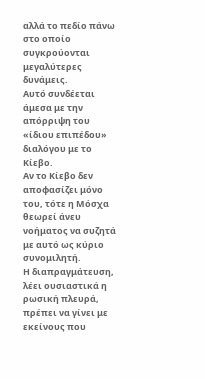αλλά το πεδίο πάνω στο οποίο συγκρούονται μεγαλύτερες δυνάμεις.
Αυτό συνδέεται άμεσα με την απόρριψη του «ίδιου επιπέδου» διαλόγου με το Κίεβο.
Αν το Κίεβο δεν αποφασίζει μόνο του, τότε η Μόσχα θεωρεί άνευ νοήματος να συζητά με αυτό ως κύριο συνομιλητή.
Η διαπραγμάτευση, λέει ουσιαστικά η ρωσική πλευρά, πρέπει να γίνει με εκείνους που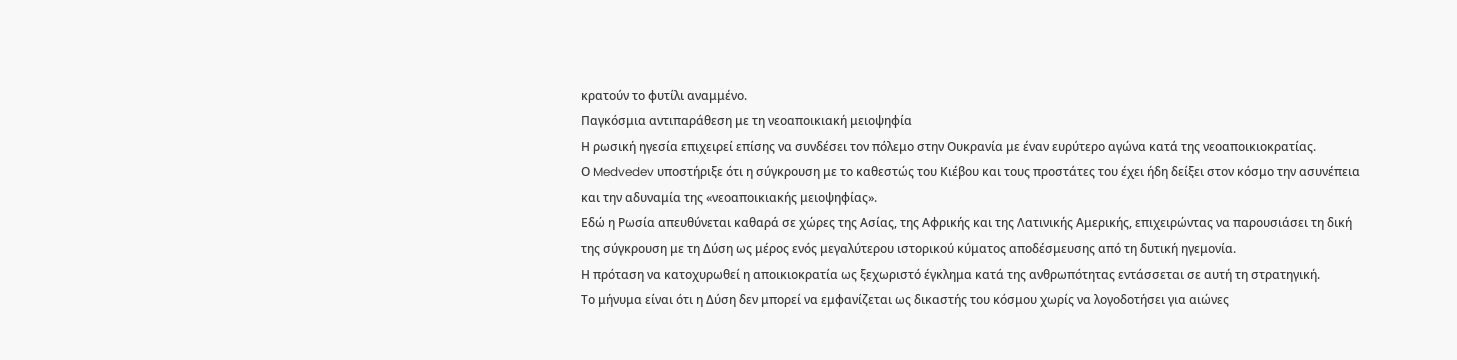κρατούν το φυτίλι αναμμένο.
Παγκόσμια αντιπαράθεση με τη νεοαποικιακή μειοψηφία
Η ρωσική ηγεσία επιχειρεί επίσης να συνδέσει τον πόλεμο στην Ουκρανία με έναν ευρύτερο αγώνα κατά της νεοαποικιοκρατίας.
Ο Medvedev υποστήριξε ότι η σύγκρουση με το καθεστώς του Κιέβου και τους προστάτες του έχει ήδη δείξει στον κόσμο την ασυνέπεια και την αδυναμία της «νεοαποικιακής μειοψηφίας».
Εδώ η Ρωσία απευθύνεται καθαρά σε χώρες της Ασίας, της Αφρικής και της Λατινικής Αμερικής, επιχειρώντας να παρουσιάσει τη δική της σύγκρουση με τη Δύση ως μέρος ενός μεγαλύτερου ιστορικού κύματος αποδέσμευσης από τη δυτική ηγεμονία.
Η πρόταση να κατοχυρωθεί η αποικιοκρατία ως ξεχωριστό έγκλημα κατά της ανθρωπότητας εντάσσεται σε αυτή τη στρατηγική.
Το μήνυμα είναι ότι η Δύση δεν μπορεί να εμφανίζεται ως δικαστής του κόσμου χωρίς να λογοδοτήσει για αιώνες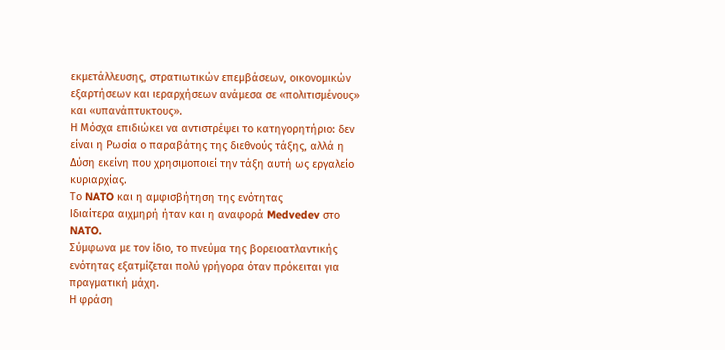εκμετάλλευσης, στρατιωτικών επεμβάσεων, οικονομικών εξαρτήσεων και ιεραρχήσεων ανάμεσα σε «πολιτισμένους» και «υπανάπτυκτους».
Η Μόσχα επιδιώκει να αντιστρέψει το κατηγορητήριο: δεν είναι η Ρωσία ο παραβάτης της διεθνούς τάξης, αλλά η Δύση εκείνη που χρησιμοποιεί την τάξη αυτή ως εργαλείο κυριαρχίας.
Το NATO και η αμφισβήτηση της ενότητας
Ιδιαίτερα αιχμηρή ήταν και η αναφορά Medvedev στο NATO.
Σύμφωνα με τον ίδιο, το πνεύμα της βορειοατλαντικής ενότητας εξατμίζεται πολύ γρήγορα όταν πρόκειται για πραγματική μάχη.
Η φράση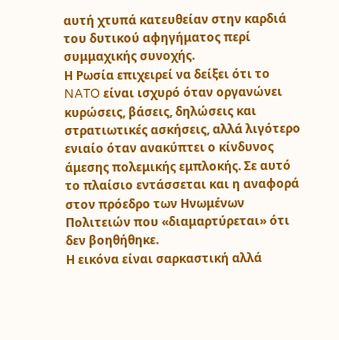αυτή χτυπά κατευθείαν στην καρδιά του δυτικού αφηγήματος περί συμμαχικής συνοχής.
Η Ρωσία επιχειρεί να δείξει ότι το NATO είναι ισχυρό όταν οργανώνει κυρώσεις, βάσεις, δηλώσεις και στρατιωτικές ασκήσεις, αλλά λιγότερο ενιαίο όταν ανακύπτει ο κίνδυνος άμεσης πολεμικής εμπλοκής. Σε αυτό το πλαίσιο εντάσσεται και η αναφορά στον πρόεδρο των Ηνωμένων Πολιτειών που «διαμαρτύρεται» ότι δεν βοηθήθηκε.
Η εικόνα είναι σαρκαστική αλλά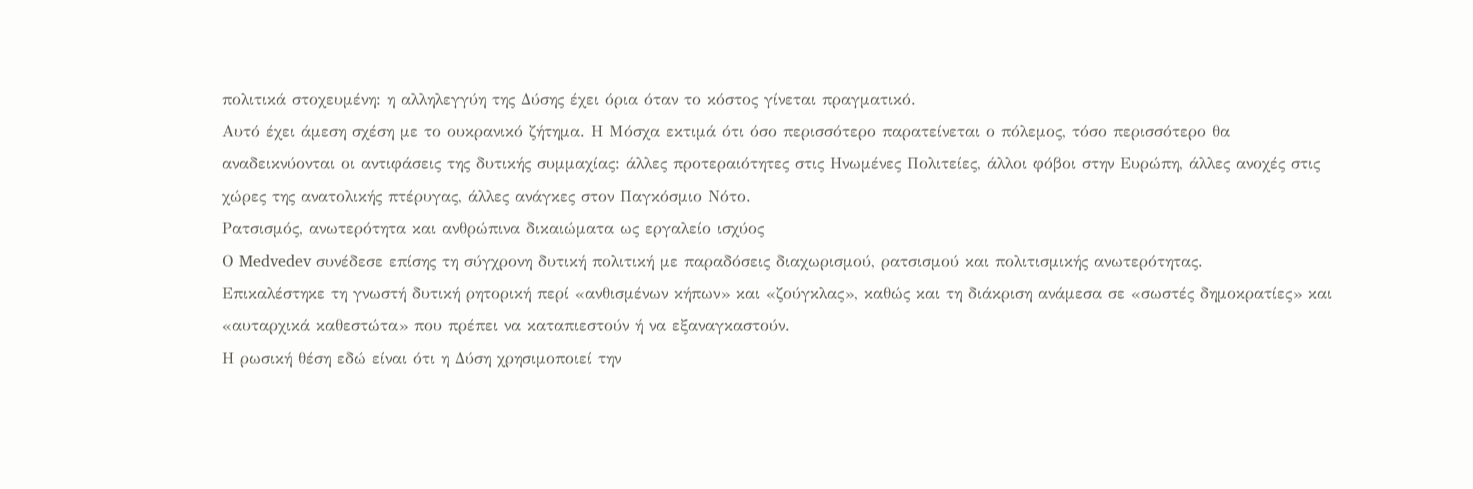πολιτικά στοχευμένη: η αλληλεγγύη της Δύσης έχει όρια όταν το κόστος γίνεται πραγματικό.
Αυτό έχει άμεση σχέση με το ουκρανικό ζήτημα. Η Μόσχα εκτιμά ότι όσο περισσότερο παρατείνεται ο πόλεμος, τόσο περισσότερο θα αναδεικνύονται οι αντιφάσεις της δυτικής συμμαχίας: άλλες προτεραιότητες στις Ηνωμένες Πολιτείες, άλλοι φόβοι στην Ευρώπη, άλλες ανοχές στις χώρες της ανατολικής πτέρυγας, άλλες ανάγκες στον Παγκόσμιο Νότο.
Ρατσισμός, ανωτερότητα και ανθρώπινα δικαιώματα ως εργαλείο ισχύος
Ο Medvedev συνέδεσε επίσης τη σύγχρονη δυτική πολιτική με παραδόσεις διαχωρισμού, ρατσισμού και πολιτισμικής ανωτερότητας.
Επικαλέστηκε τη γνωστή δυτική ρητορική περί «ανθισμένων κήπων» και «ζούγκλας», καθώς και τη διάκριση ανάμεσα σε «σωστές δημοκρατίες» και «αυταρχικά καθεστώτα» που πρέπει να καταπιεστούν ή να εξαναγκαστούν.
Η ρωσική θέση εδώ είναι ότι η Δύση χρησιμοποιεί την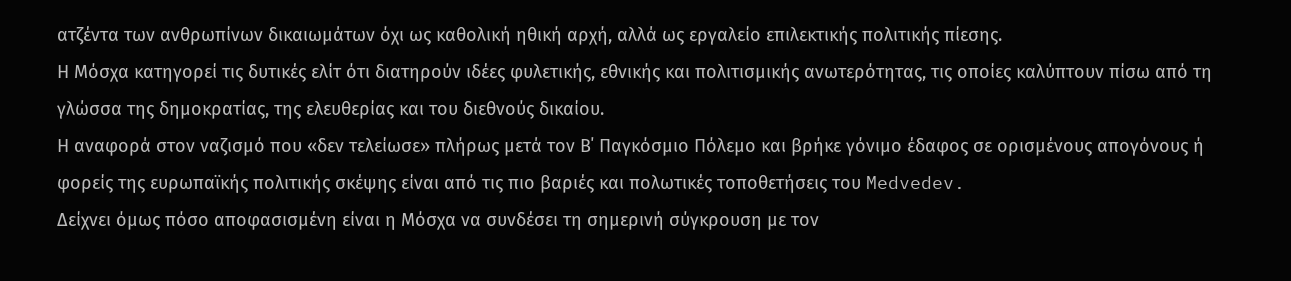ατζέντα των ανθρωπίνων δικαιωμάτων όχι ως καθολική ηθική αρχή, αλλά ως εργαλείο επιλεκτικής πολιτικής πίεσης.
Η Μόσχα κατηγορεί τις δυτικές ελίτ ότι διατηρούν ιδέες φυλετικής, εθνικής και πολιτισμικής ανωτερότητας, τις οποίες καλύπτουν πίσω από τη γλώσσα της δημοκρατίας, της ελευθερίας και του διεθνούς δικαίου.
Η αναφορά στον ναζισμό που «δεν τελείωσε» πλήρως μετά τον Β΄ Παγκόσμιο Πόλεμο και βρήκε γόνιμο έδαφος σε ορισμένους απογόνους ή φορείς της ευρωπαϊκής πολιτικής σκέψης είναι από τις πιο βαριές και πολωτικές τοποθετήσεις του Medvedev.
Δείχνει όμως πόσο αποφασισμένη είναι η Μόσχα να συνδέσει τη σημερινή σύγκρουση με τον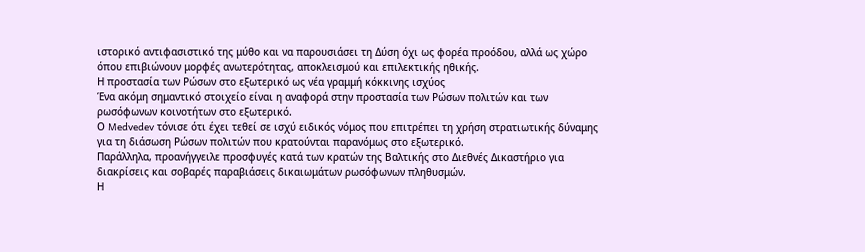ιστορικό αντιφασιστικό της μύθο και να παρουσιάσει τη Δύση όχι ως φορέα προόδου, αλλά ως χώρο όπου επιβιώνουν μορφές ανωτερότητας, αποκλεισμού και επιλεκτικής ηθικής.
Η προστασία των Ρώσων στο εξωτερικό ως νέα γραμμή κόκκινης ισχύος
Ένα ακόμη σημαντικό στοιχείο είναι η αναφορά στην προστασία των Ρώσων πολιτών και των ρωσόφωνων κοινοτήτων στο εξωτερικό.
Ο Medvedev τόνισε ότι έχει τεθεί σε ισχύ ειδικός νόμος που επιτρέπει τη χρήση στρατιωτικής δύναμης για τη διάσωση Ρώσων πολιτών που κρατούνται παρανόμως στο εξωτερικό.
Παράλληλα, προανήγγειλε προσφυγές κατά των κρατών της Βαλτικής στο Διεθνές Δικαστήριο για διακρίσεις και σοβαρές παραβιάσεις δικαιωμάτων ρωσόφωνων πληθυσμών.
Η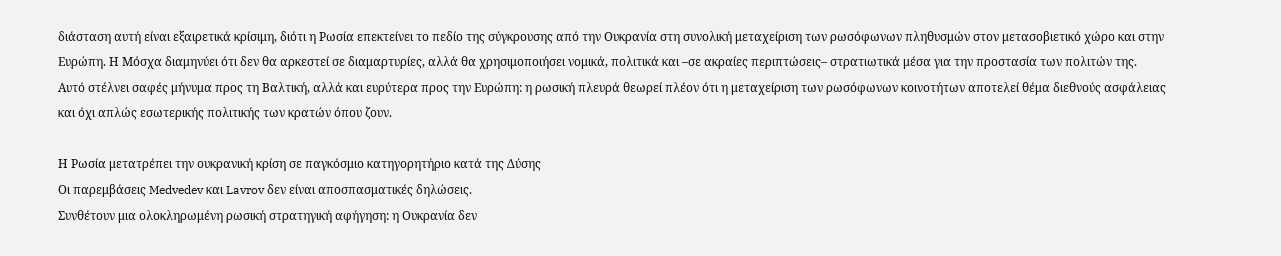διάσταση αυτή είναι εξαιρετικά κρίσιμη, διότι η Ρωσία επεκτείνει το πεδίο της σύγκρουσης από την Ουκρανία στη συνολική μεταχείριση των ρωσόφωνων πληθυσμών στον μετασοβιετικό χώρο και στην Ευρώπη. Η Μόσχα διαμηνύει ότι δεν θα αρκεστεί σε διαμαρτυρίες, αλλά θα χρησιμοποιήσει νομικά, πολιτικά και –σε ακραίες περιπτώσεις– στρατιωτικά μέσα για την προστασία των πολιτών της.
Αυτό στέλνει σαφές μήνυμα προς τη Βαλτική, αλλά και ευρύτερα προς την Ευρώπη: η ρωσική πλευρά θεωρεί πλέον ότι η μεταχείριση των ρωσόφωνων κοινοτήτων αποτελεί θέμα διεθνούς ασφάλειας και όχι απλώς εσωτερικής πολιτικής των κρατών όπου ζουν.

Η Ρωσία μετατρέπει την ουκρανική κρίση σε παγκόσμιο κατηγορητήριο κατά της Δύσης
Οι παρεμβάσεις Medvedev και Lavrov δεν είναι αποσπασματικές δηλώσεις.
Συνθέτουν μια ολοκληρωμένη ρωσική στρατηγική αφήγηση: η Ουκρανία δεν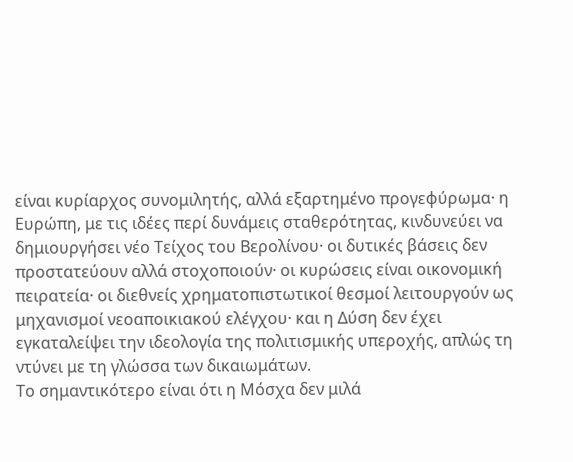είναι κυρίαρχος συνομιλητής, αλλά εξαρτημένο προγεφύρωμα· η Ευρώπη, με τις ιδέες περί δυνάμεις σταθερότητας, κινδυνεύει να δημιουργήσει νέο Τείχος του Βερολίνου· οι δυτικές βάσεις δεν προστατεύουν αλλά στοχοποιούν· οι κυρώσεις είναι οικονομική πειρατεία· οι διεθνείς χρηματοπιστωτικοί θεσμοί λειτουργούν ως μηχανισμοί νεοαποικιακού ελέγχου· και η Δύση δεν έχει εγκαταλείψει την ιδεολογία της πολιτισμικής υπεροχής, απλώς τη ντύνει με τη γλώσσα των δικαιωμάτων.
Το σημαντικότερο είναι ότι η Μόσχα δεν μιλά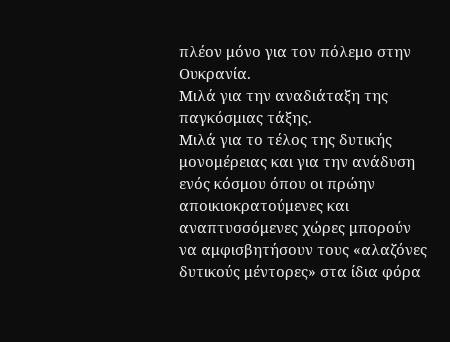πλέον μόνο για τον πόλεμο στην Ουκρανία.
Μιλά για την αναδιάταξη της παγκόσμιας τάξης.
Μιλά για το τέλος της δυτικής μονομέρειας και για την ανάδυση ενός κόσμου όπου οι πρώην αποικιοκρατούμενες και αναπτυσσόμενες χώρες μπορούν να αμφισβητήσουν τους «αλαζόνες δυτικούς μέντορες» στα ίδια φόρα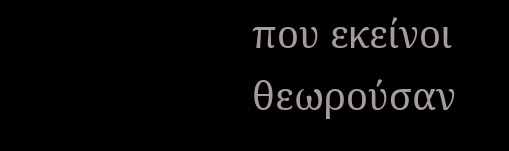που εκείνοι θεωρούσαν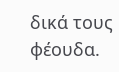δικά τους φέουδα.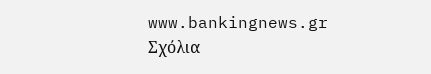www.bankingnews.gr
Σχόλια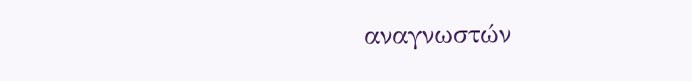αναγνωστών